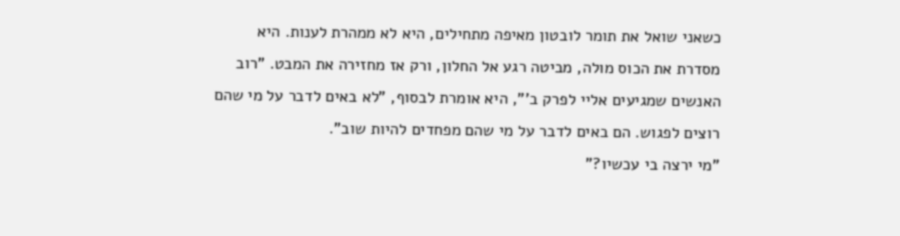כשאני שואל את תומר לובטון מאיפה מתחילים, היא לא ממהרת לענות. היא מסדרת את הכוס מולה, מביטה רגע אל החלון, ורק אז מחזירה את המבט. "רוב האנשים שמגיעים אליי לפרק ב'", היא אומרת לבסוף, "לא באים לדבר על מי שהם רוצים לפגוש. הם באים לדבר על מי שהם מפחדים להיות שוב".
"מי ירצה בי עכשיו?"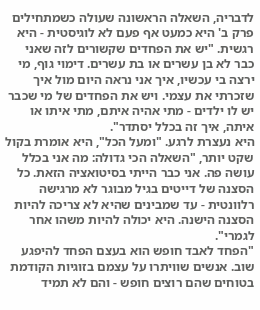לדבריה, השאלה הראשונה שעולה כשמתחילים פרק ב' היא כמעט אף פעם לא לוגיסטית - היא רגשית. "יש את הפחדים שקשורים לזה שאני כבר לא בן עשרים או בת עשרים. דימוי גוף, מי ירצה בי עכשיו, איך אני נראה היום מול איך שזכרתי את עצמי. ויש את הפחדים של מי שכבר יש לו ילדים - מתי אהיה איתם, מתי איתו או איתה, איך זה בכלל יסתדר".
היא נעצרת לרגע. "ומעל הכל", היא אומרת בקול שקט יותר, "השאלה הכי גדולה: מה אני בכלל עושה פה. אני כבר הייתי בסיטואציה הזאת. כל הסצנה של דייטים בגיל מבוגר לא מרגישה רלוונטית - עד שמבינים שהיא לא צריכה להיות הסצנה הישנה. היא יכולה להיות משהו אחר לגמרי".
"הפחד לאבד חופש הוא בעצם הפחד להיפגע שוב. אנשים שוויתרו על עצמם בזוגיות הקודמת בטוחים שהם רוצים חופש - והם לא תמיד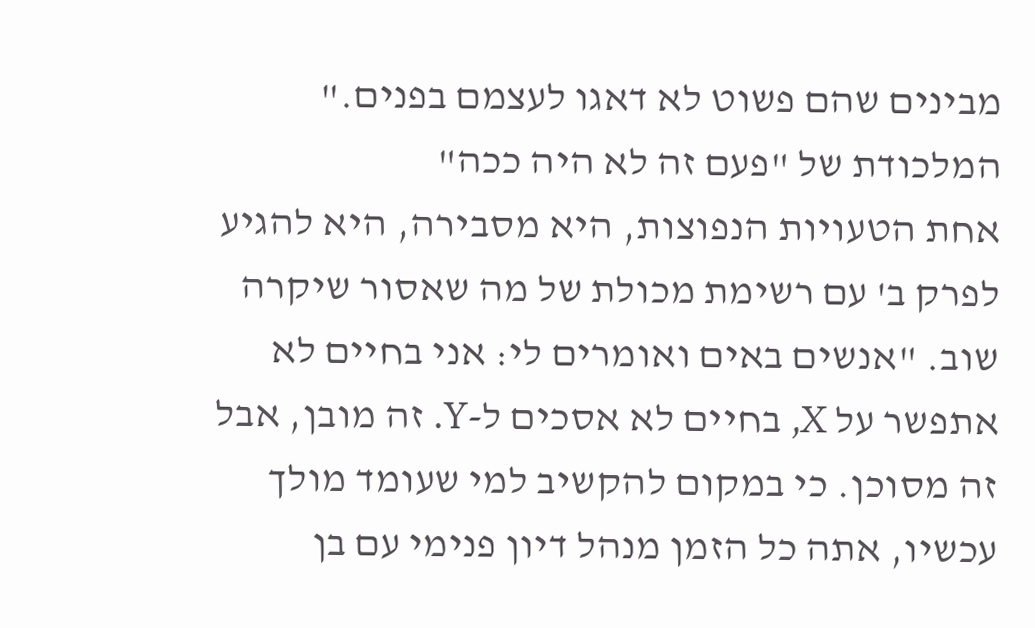מבינים שהם פשוט לא דאגו לעצמם בפנים."
המלכודת של "פעם זה לא היה ככה"
אחת הטעויות הנפוצות, היא מסבירה, היא להגיע לפרק ב' עם רשימת מכולת של מה שאסור שיקרה שוב. "אנשים באים ואומרים לי: אני בחיים לא אתפשר על X, בחיים לא אסכים ל-Y. זה מובן, אבל זה מסוכן. כי במקום להקשיב למי שעומד מולך עכשיו, אתה כל הזמן מנהל דיון פנימי עם בן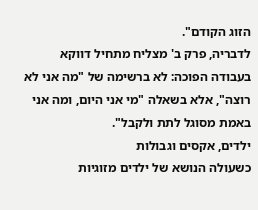הזוג הקודם".
לדבריה, פרק ב' מצליח מתחיל דווקא בעבודה הפוכה: לא ברשימה של "מה אני לא רוצה", אלא בשאלה "מי אני היום, ומה אני באמת מסוגל לתת ולקבל".
ילדים, אקסים וגבולות
כשעולה הנושא של ילדים מזוגיות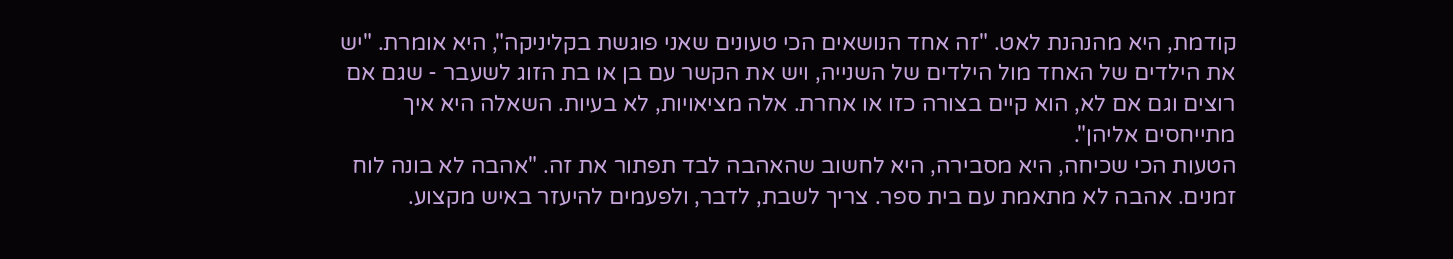קודמת, היא מהנהנת לאט. "זה אחד הנושאים הכי טעונים שאני פוגשת בקליניקה", היא אומרת. "יש את הילדים של האחד מול הילדים של השנייה, ויש את הקשר עם בן או בת הזוג לשעבר - שגם אם רוצים וגם אם לא, הוא קיים בצורה כזו או אחרת. אלה מציאויות, לא בעיות. השאלה היא איך מתייחסים אליהן".
הטעות הכי שכיחה, היא מסבירה, היא לחשוב שהאהבה לבד תפתור את זה. "אהבה לא בונה לוח זמנים. אהבה לא מתאמת עם בית ספר. צריך לשבת, לדבר, ולפעמים להיעזר באיש מקצוע.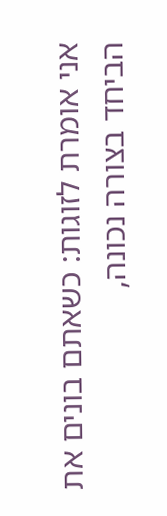אני אומרת לזוגות: כשאתם בונים את הביחד בצורה נכונה,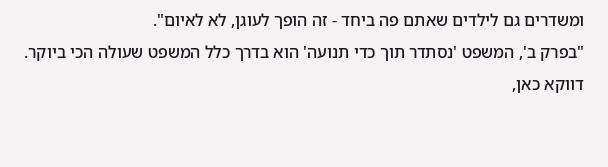ומשדרים גם לילדים שאתם פה ביחד - זה הופך לעוגן, לא לאיום".
"בפרק ב', המשפט 'נסתדר תוך כדי תנועה' הוא בדרך כלל המשפט שעולה הכי ביוקר. דווקא כאן,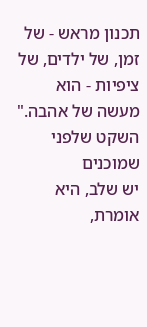תכנון מראש - של זמן, של ילדים, של ציפיות - הוא מעשה של אהבה."
השקט שלפני שמוכנים
יש שלב, היא אומרת,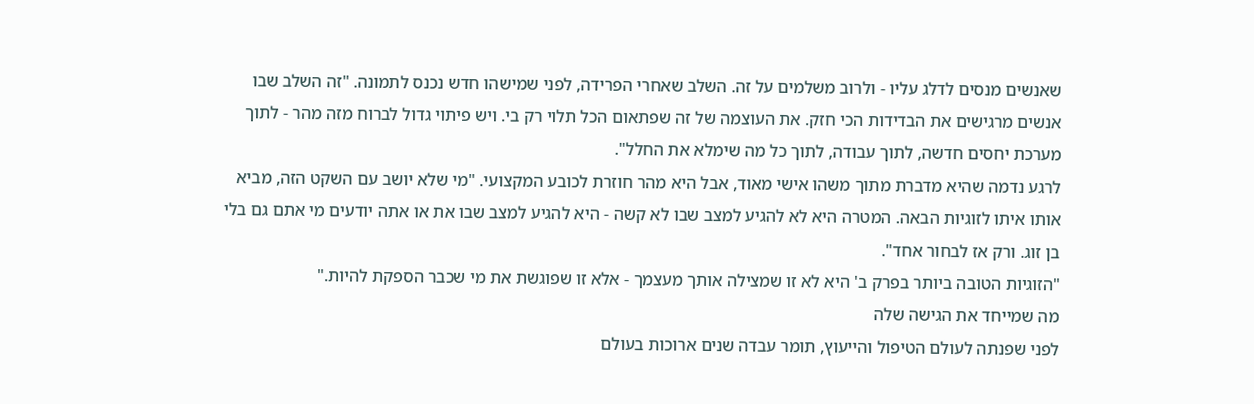שאנשים מנסים לדלג עליו - ולרוב משלמים על זה. השלב שאחרי הפרידה, לפני שמישהו חדש נכנס לתמונה. "זה השלב שבו אנשים מרגישים את הבדידות הכי חזק. את העוצמה של זה שפתאום הכל תלוי רק בי. ויש פיתוי גדול לברוח מזה מהר - לתוך מערכת יחסים חדשה, לתוך עבודה, לתוך כל מה שימלא את החלל".
לרגע נדמה שהיא מדברת מתוך משהו אישי מאוד, אבל היא מהר חוזרת לכובע המקצועי. "מי שלא יושב עם השקט הזה, מביא אותו איתו לזוגיות הבאה. המטרה היא לא להגיע למצב שבו לא קשה - היא להגיע למצב שבו את או אתה יודעים מי אתם גם בלי בן זוג. ורק אז לבחור אחד".
"הזוגיות הטובה ביותר בפרק ב' היא לא זו שמצילה אותך מעצמך - אלא זו שפוגשת את מי שכבר הספקת להיות."
מה שמייחד את הגישה שלה
לפני שפנתה לעולם הטיפול והייעוץ, תומר עבדה שנים ארוכות בעולם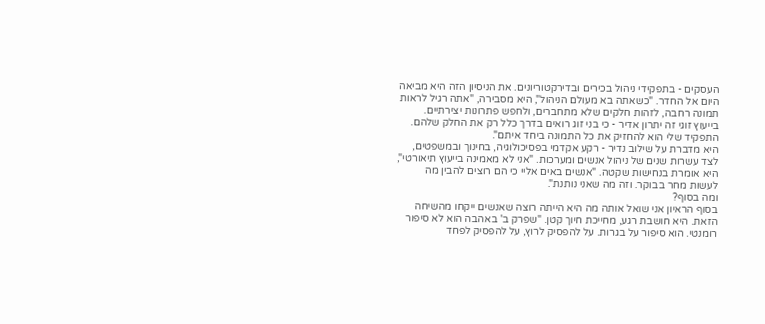העסקים - בתפקידי ניהול בכירים ובדירקטוריונים. את הניסיון הזה היא מביאה היום אל החדר. "כשאתה בא מעולם הניהול", היא מסבירה, "אתה רגיל לראות תמונה רחבה, לזהות חלקים שלא מתחברים, ולחפש פתרונות יצירתיים. בייעוץ זוגי זה יתרון אדיר - כי בני זוג רואים בדרך כלל רק את החלק שלהם. התפקיד שלי הוא להחזיק את כל התמונה ביחד איתם".
היא מדברת על שילוב נדיר - רקע אקדמי בפסיכולוגיה, בחינוך ובמשפטים, לצד עשרות שנים של ניהול אנשים ומערכות. "אני לא מאמינה בייעוץ תיאורטי", היא אומרת בנחישות שקטה. "אנשים באים אליי כי הם רוצים להבין מה לעשות מחר בבוקר. וזה מה שאני נותנת".
ומה בסוף?
בסוף הראיון אני שואל אותה מה היא הייתה רוצה שאנשים ייקחו מהשיחה הזאת. היא חושבת רגע, מחייכת חיוך קטן. "שפרק ב' באהבה הוא לא סיפור רומנטי. הוא סיפור על בגרות. על להפסיק לרוץ, על להפסיק לפחד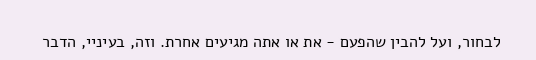לבחור, ועל להבין שהפעם - את או אתה מגיעים אחרת. וזה, בעיניי, הדבר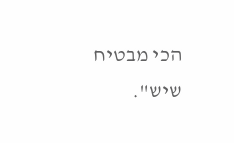הכי מבטיח שיש".